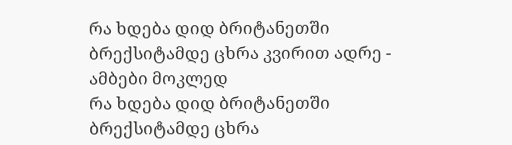რა ხდება დიდ ბრიტანეთში ბრექსიტამდე ცხრა კვირით ადრე - ამბები მოკლედ
რა ხდება დიდ ბრიტანეთში ბრექსიტამდე ცხრა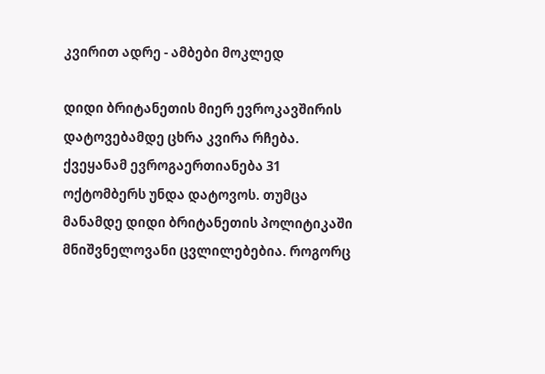კვირით ადრე - ამბები მოკლედ

დიდი ბრიტანეთის მიერ ევროკავშირის დატოვებამდე ცხრა კვირა რჩება. ქვეყანამ ევროგაერთიანება 31 ოქტომბერს უნდა დატოვოს. თუმცა მანამდე დიდი ბრიტანეთის პოლიტიკაში მნიშვნელოვანი ცვლილებებია. როგორც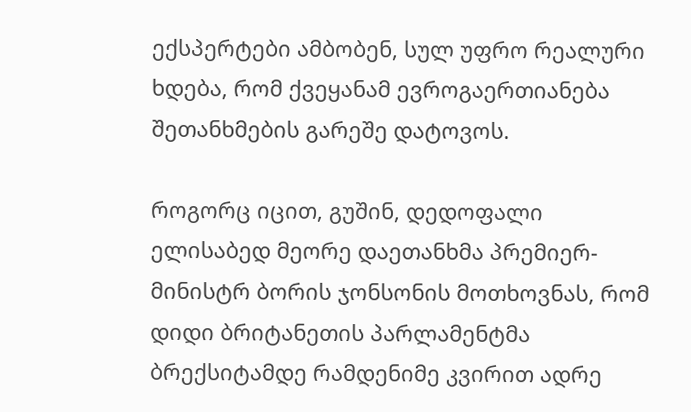ექსპერტები ამბობენ, სულ უფრო რეალური ხდება, რომ ქვეყანამ ევროგაერთიანება შეთანხმების გარეშე დატოვოს.

როგორც იცით, გუშინ, დედოფალი ელისაბედ მეორე დაეთანხმა პრემიერ-მინისტრ ბორის ჯონსონის მოთხოვნას, რომ დიდი ბრიტანეთის პარლამენტმა ბრექსიტამდე რამდენიმე კვირით ადრე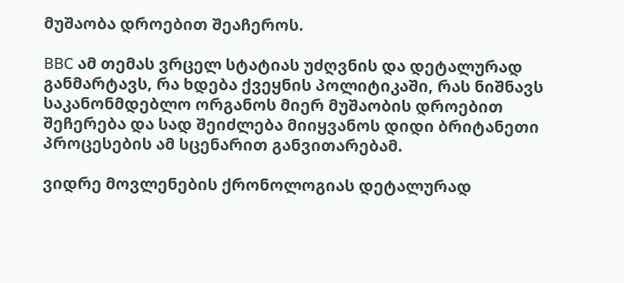მუშაობა დროებით შეაჩეროს.

BBC ამ თემას ვრცელ სტატიას უძღვნის და დეტალურად განმარტავს, რა ხდება ქვეყნის პოლიტიკაში, რას ნიშნავს საკანონმდებლო ორგანოს მიერ მუშაობის დროებით შეჩერება და სად შეიძლება მიიყვანოს დიდი ბრიტანეთი პროცესების ამ სცენარით განვითარებამ.

ვიდრე მოვლენების ქრონოლოგიას დეტალურად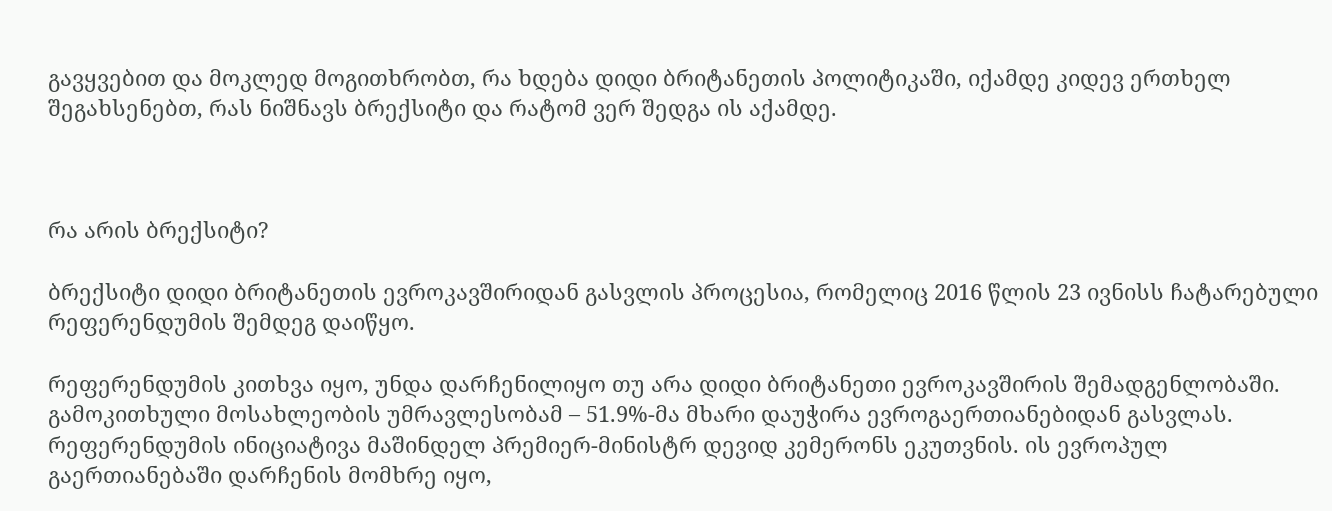გავყვებით და მოკლედ მოგითხრობთ, რა ხდება დიდი ბრიტანეთის პოლიტიკაში, იქამდე კიდევ ერთხელ შეგახსენებთ, რას ნიშნავს ბრექსიტი და რატომ ვერ შედგა ის აქამდე.



რა არის ბრექსიტი?

ბრექსიტი დიდი ბრიტანეთის ევროკავშირიდან გასვლის პროცესია, რომელიც 2016 წლის 23 ივნისს ჩატარებული რეფერენდუმის შემდეგ დაიწყო.

რეფერენდუმის კითხვა იყო, უნდა დარჩენილიყო თუ არა დიდი ბრიტანეთი ევროკავშირის შემადგენლობაში. გამოკითხული მოსახლეობის უმრავლესობამ – 51.9%-მა მხარი დაუჭირა ევროგაერთიანებიდან გასვლას. რეფერენდუმის ინიციატივა მაშინდელ პრემიერ-მინისტრ დევიდ კემერონს ეკუთვნის. ის ევროპულ გაერთიანებაში დარჩენის მომხრე იყო,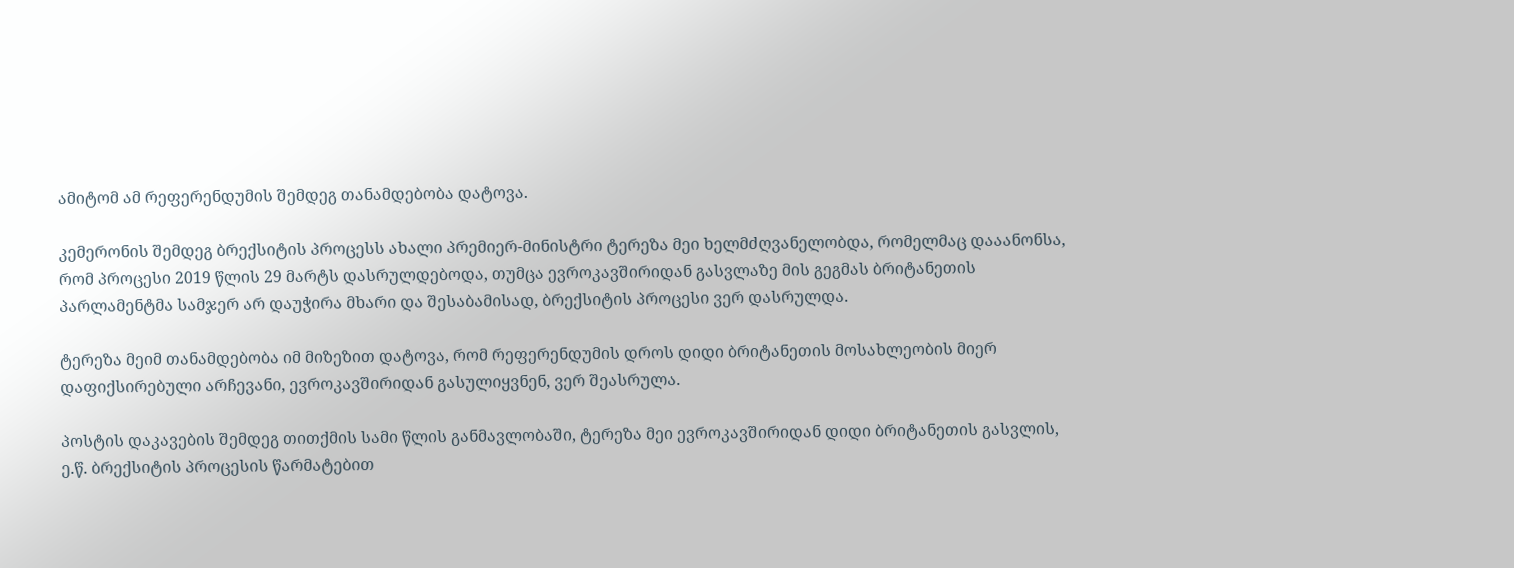ამიტომ ამ რეფერენდუმის შემდეგ თანამდებობა დატოვა.

კემერონის შემდეგ ბრექსიტის პროცესს ახალი პრემიერ-მინისტრი ტერეზა მეი ხელმძღვანელობდა, რომელმაც დააანონსა, რომ პროცესი 2019 წლის 29 მარტს დასრულდებოდა, თუმცა ევროკავშირიდან გასვლაზე მის გეგმას ბრიტანეთის პარლამენტმა სამჯერ არ დაუჭირა მხარი და შესაბამისად, ბრექსიტის პროცესი ვერ დასრულდა.

ტერეზა მეიმ თანამდებობა იმ მიზეზით დატოვა, რომ რეფერენდუმის დროს დიდი ბრიტანეთის მოსახლეობის მიერ დაფიქსირებული არჩევანი, ევროკავშირიდან გასულიყვნენ, ვერ შეასრულა.

პოსტის დაკავების შემდეგ თითქმის სამი წლის განმავლობაში, ტერეზა მეი ევროკავშირიდან დიდი ბრიტანეთის გასვლის, ე.წ. ბრექსიტის პროცესის წარმატებით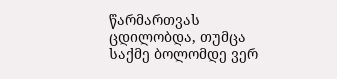წარმართვას ცდილობდა, თუმცა საქმე ბოლომდე ვერ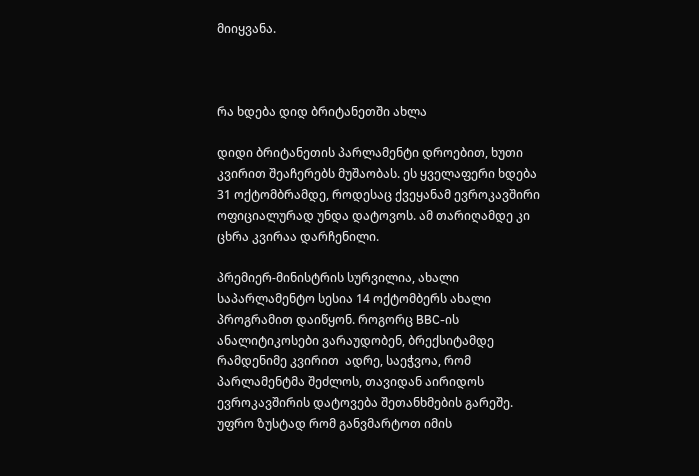მიიყვანა.



რა ხდება დიდ ბრიტანეთში ახლა

დიდი ბრიტანეთის პარლამენტი დროებით, ხუთი კვირით შეაჩერებს მუშაობას. ეს ყველაფერი ხდება 31 ოქტომბრამდე, როდესაც ქვეყანამ ევროკავშირი ოფიციალურად უნდა დატოვოს. ამ თარიღამდე კი ცხრა კვირაა დარჩენილი.

პრემიერ-მინისტრის სურვილია, ახალი საპარლამენტო სესია 14 ოქტომბერს ახალი პროგრამით დაიწყონ. როგორც BBC-ის ანალიტიკოსები ვარაუდობენ, ბრექსიტამდე რამდენიმე კვირით  ადრე, საეჭვოა, რომ პარლამენტმა შეძლოს, თავიდან აირიდოს ევროკავშირის დატოვება შეთანხმების გარეშე. უფრო ზუსტად რომ განვმარტოთ იმის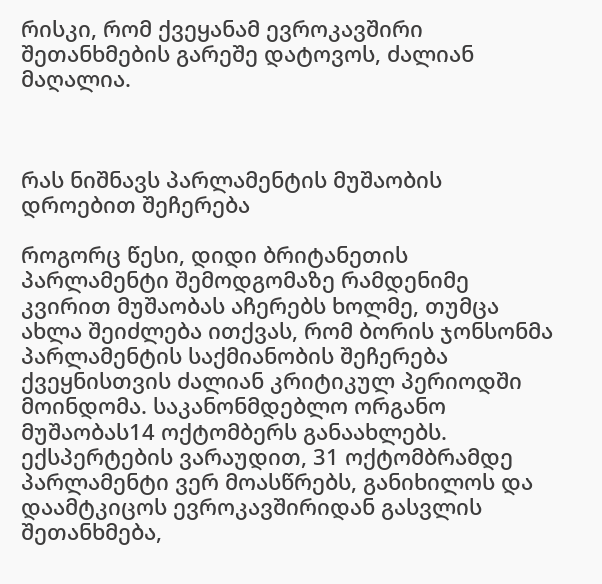რისკი, რომ ქვეყანამ ევროკავშირი შეთანხმების გარეშე დატოვოს, ძალიან მაღალია.



რას ნიშნავს პარლამენტის მუშაობის დროებით შეჩერება

როგორც წესი, დიდი ბრიტანეთის პარლამენტი შემოდგომაზე რამდენიმე კვირით მუშაობას აჩერებს ხოლმე, თუმცა ახლა შეიძლება ითქვას, რომ ბორის ჯონსონმა პარლამენტის საქმიანობის შეჩერება ქვეყნისთვის ძალიან კრიტიკულ პერიოდში მოინდომა. საკანონმდებლო ორგანო მუშაობას14 ოქტომბერს განაახლებს. ექსპერტების ვარაუდით, 31 ოქტომბრამდე პარლამენტი ვერ მოასწრებს, განიხილოს და დაამტკიცოს ევროკავშირიდან გასვლის შეთანხმება,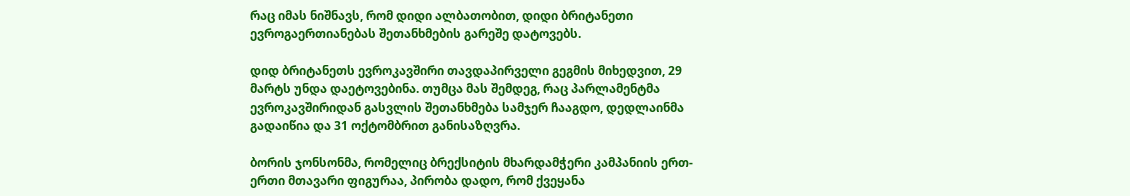რაც იმას ნიშნავს, რომ დიდი ალბათობით, დიდი ბრიტანეთი ევროგაერთიანებას შეთანხმების გარეშე დატოვებს.

დიდ ბრიტანეთს ევროკავშირი თავდაპირველი გეგმის მიხედვით, 29 მარტს უნდა დაეტოვებინა. თუმცა მას შემდეგ, რაც პარლამენტმა ევროკავშირიდან გასვლის შეთანხმება სამჯერ ჩააგდო, დედლაინმა გადაიწია და 31 ოქტომბრით განისაზღვრა.

ბორის ჯონსონმა, რომელიც ბრექსიტის მხარდამჭერი კამპანიის ერთ-ერთი მთავარი ფიგურაა, პირობა დადო, რომ ქვეყანა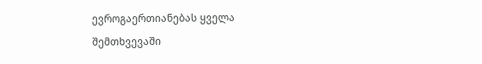ევროგაერთიანებას ყველა შემთხვევაში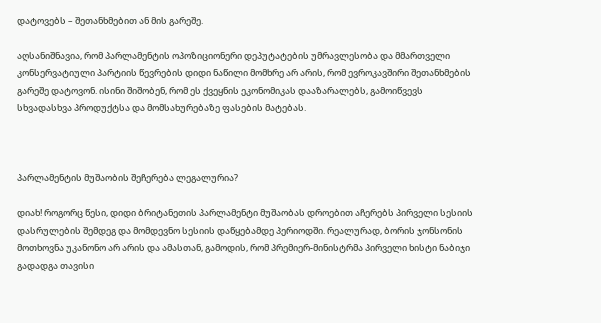დატოვებს – შეთანხმებით ან მის გარეშე.

აღსანიშნავია, რომ პარლამენტის ოპოზიციონერი დეპუტატების უმრავლესობა და მმართველი კონსერვატიული პარტიის წევრების დიდი ნაწილი მომხრე არ არის, რომ ევროკავშირი შეთანხმების გარეშე დატოვონ. ისინი შიშობენ, რომ ეს ქვეყნის ეკონომიკას დააზარალებს, გამოიწვევს სხვადასხვა პროდუქტსა და მომსახურებაზე ფასების მატებას.



პარლამენტის მუშაობის შეჩერება ლეგალურია?

დიახ! როგორც წესი, დიდი ბრიტანეთის პარლამენტი მუშაობას დროებით აჩერებს პირველი სესიის დასრულების შემდეგ და მომდევნო სესიის დაწყებამდე პერიოდში. რეალურად, ბორის ჯონსონის მოთხოვნა უკანონო არ არის და ამასთან, გამოდის, რომ პრემიერ-მინისტრმა პირველი ხისტი ნაბიჯი გადადგა თავისი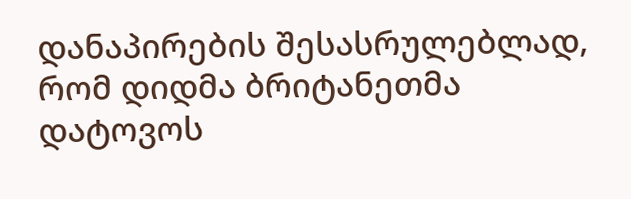დანაპირების შესასრულებლად, რომ დიდმა ბრიტანეთმა დატოვოს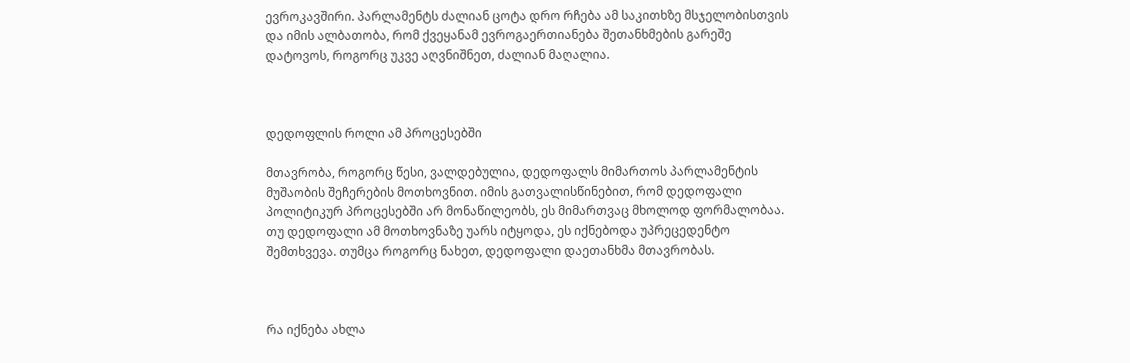ევროკავშირი. პარლამენტს ძალიან ცოტა დრო რჩება ამ საკითხზე მსჯელობისთვის და იმის ალბათობა, რომ ქვეყანამ ევროგაერთიანება შეთანხმების გარეშე დატოვოს, როგორც უკვე აღვნიშნეთ, ძალიან მაღალია.



დედოფლის როლი ამ პროცესებში

მთავრობა, როგორც წესი, ვალდებულია, დედოფალს მიმართოს პარლამენტის მუშაობის შეჩერების მოთხოვნით. იმის გათვალისწინებით, რომ დედოფალი პოლიტიკურ პროცესებში არ მონაწილეობს, ეს მიმართვაც მხოლოდ ფორმალობაა. თუ დედოფალი ამ მოთხოვნაზე უარს იტყოდა, ეს იქნებოდა უპრეცედენტო შემთხვევა. თუმცა როგორც ნახეთ, დედოფალი დაეთანხმა მთავრობას.



რა იქნება ახლა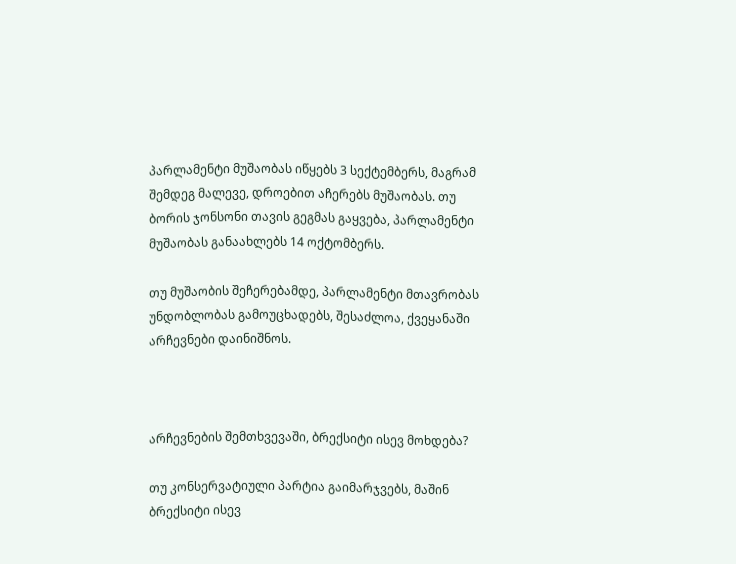პარლამენტი მუშაობას იწყებს 3 სექტემბერს, მაგრამ შემდეგ მალევე, დროებით აჩერებს მუშაობას. თუ ბორის ჯონსონი თავის გეგმას გაყვება, პარლამენტი მუშაობას განაახლებს 14 ოქტომბერს.

თუ მუშაობის შეჩერებამდე, პარლამენტი მთავრობას უნდობლობას გამოუცხადებს, შესაძლოა, ქვეყანაში არჩევნები დაინიშნოს.



არჩევნების შემთხვევაში, ბრექსიტი ისევ მოხდება?

თუ კონსერვატიული პარტია გაიმარჯვებს, მაშინ ბრექსიტი ისევ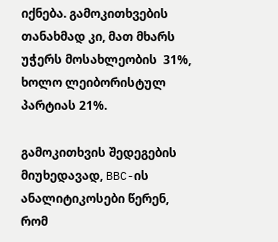იქნება. გამოკითხვების თანახმად კი, მათ მხარს უჭერს მოსახლეობის  31%, ხოლო ლეიბორისტულ პარტიას 21%.

გამოკითხვის შედეგების მიუხედავად, BBC-ის ანალიტიკოსები წერენ, რომ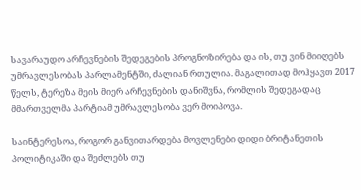სავარაუდო არჩევნების შედეგების პროგნოზირება და ის, თუ ვინ მიიღებს უმრავლესობას პარლამენტში, ძალიან რთულია. მაგალითად მოჰყავთ 2017 წელს, ტერეზა მეის მიერ არჩევნების დანიშვნა, რომლის შედეგადაც მმართველმა პარტიამ უმრავლესობა ვერ მოიპოვა.

საინტერესოა, როგორ განვითარდება მოვლენები დიდი ბრიტანეთის პოლიტიკაში და შეძლებს თუ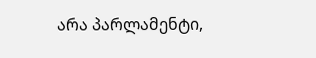არა პარლამენტი,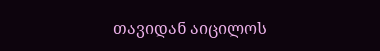თავიდან აიცილოს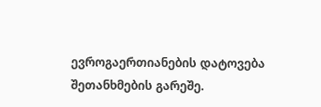ევროგაერთიანების დატოვება შეთანხმების გარეშე.